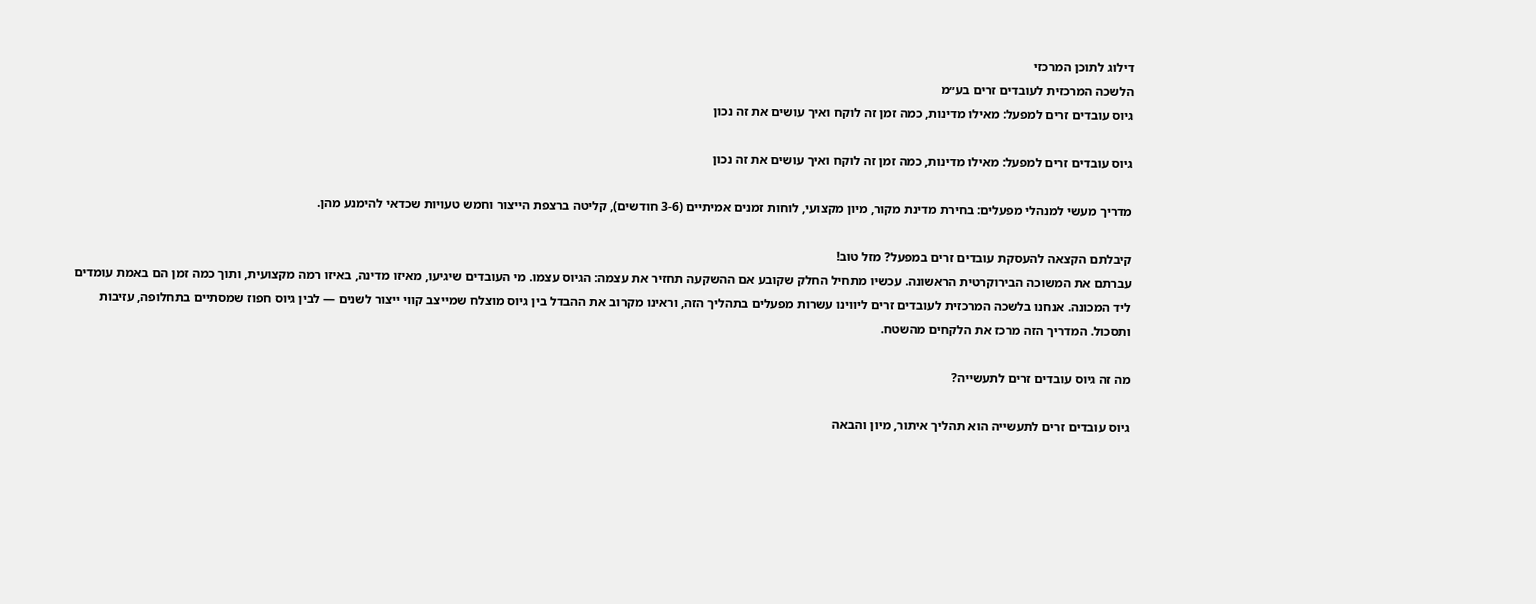דילוג לתוכן המרכזי
הלשכה המרכזית לעובדים זרים בע״מ
גיוס עובדים זרים למפעל: מאילו מדינות, כמה זמן זה לוקח ואיך עושים את זה נכון

גיוס עובדים זרים למפעל: מאילו מדינות, כמה זמן זה לוקח ואיך עושים את זה נכון

מדריך מעשי למנהלי מפעלים: בחירת מדינת מקור, מיון מקצועי, לוחות זמנים אמיתיים (3-6 חודשים), קליטה ברצפת הייצור וחמש טעויות שכדאי להימנע מהן.

קיבלתם הקצאה להעסקת עובדים זרים במפעל? מזל טוב!
עברתם את המשוכה הבירוקרטית הראשונה. עכשיו מתחיל החלק שקובע אם ההשקעה תחזיר את עצמה: הגיוס עצמו. מי העובדים שיגיעו, מאיזו מדינה, באיזו רמה מקצועית, ותוך כמה זמן הם באמת עומדים ליד המכונה. אנחנו בלשכה המרכזית לעובדים זרים ליווינו עשרות מפעלים בתהליך הזה, וראינו מקרוב את ההבדל בין גיוס מוצלח שמייצב קווי ייצור לשנים — לבין גיוס חפוז שמסתיים בתחלופה, עזיבות ותסכול. המדריך הזה מרכז את הלקחים מהשטח.

מה זה גיוס עובדים זרים לתעשייה?

גיוס עובדים זרים לתעשייה הוא תהליך איתור, מיון והבאה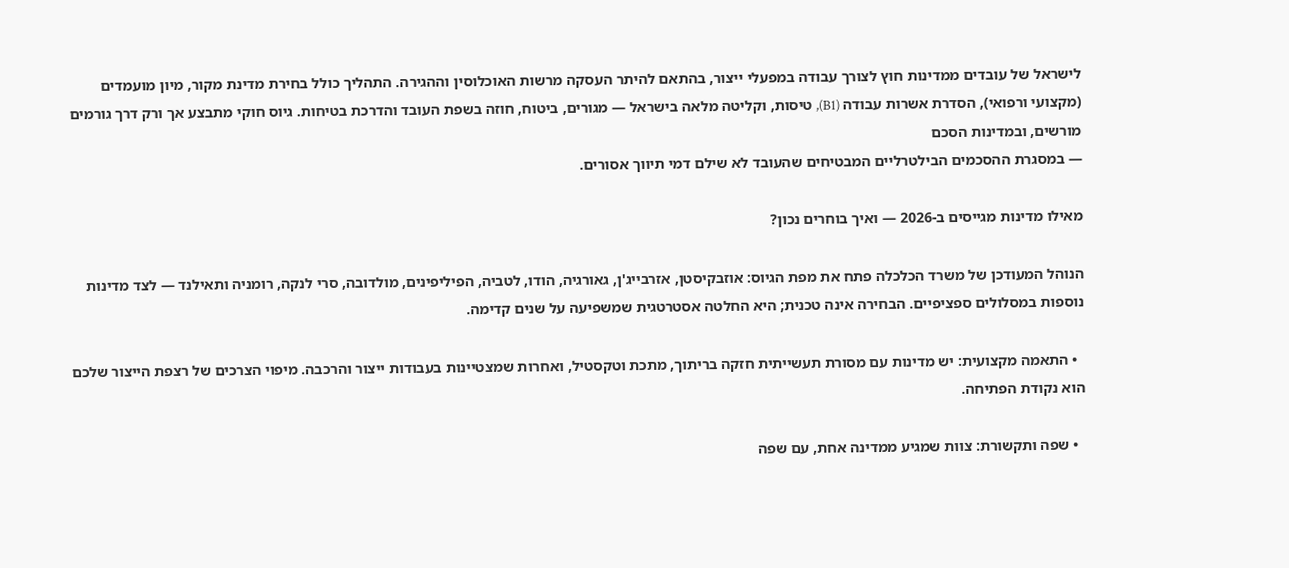לישראל של עובדים ממדינות חוץ לצורך עבודה במפעלי ייצור, בהתאם להיתר העסקה מרשות האוכלוסין וההגירה. התהליך כולל בחירת מדינת מקור, מיון מועמדים (מקצועי ורפואי), הסדרת אשרות עבודה (B1), טיסות, וקליטה מלאה בישראל — מגורים, ביטוח, חוזה בשפת העובד והדרכת בטיחות. גיוס חוקי מתבצע אך ורק דרך גורמים מורשים, ובמדינות הסכם
— במסגרת ההסכמים הבילטרליים המבטיחים שהעובד לא שילם דמי תיווך אסורים.

מאילו מדינות מגייסים ב-2026 — ואיך בוחרים נכון?

הנוהל המעודכן של משרד הכלכלה פתח את מפת הגיוס: אוזבקיסטן, אזרבייג'ן, גאורגיה, הודו, לטביה, הפיליפינים, מולדובה, סרי לנקה, רומניה ותאילנד — לצד מדינות נוספות במסלולים ספציפיים. הבחירה אינה טכנית; היא החלטה אסטרטגית שמשפיעה על שנים קדימה.

  • התאמה מקצועית: יש מדינות עם מסורת תעשייתית חזקה בריתוך, מתכת וטקסטיל, ואחרות שמצטיינות בעבודות ייצור והרכבה. מיפוי הצרכים של רצפת הייצור שלכם הוא נקודת הפתיחה.

  • שפה ותקשורת: צוות שמגיע ממדינה אחת, עם שפה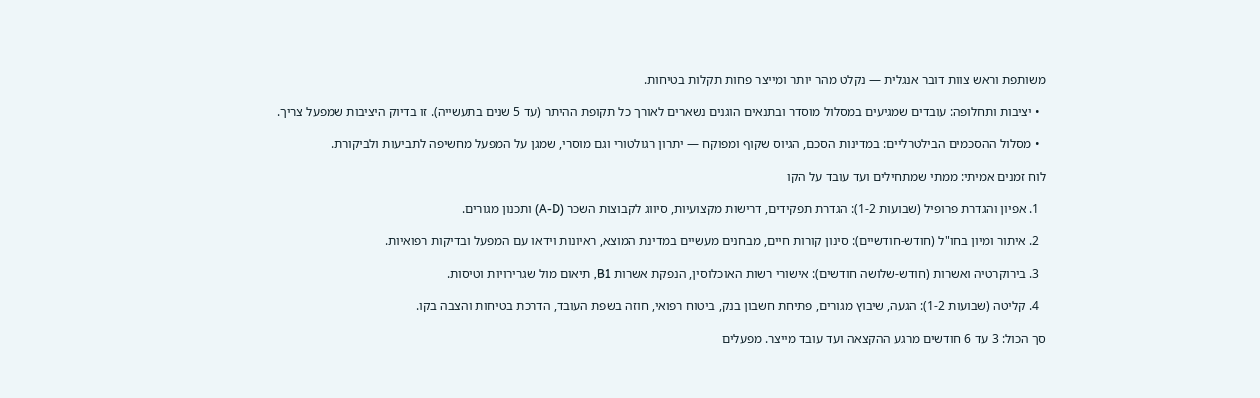משותפת וראש צוות דובר אנגלית — נקלט מהר יותר ומייצר פחות תקלות בטיחות.

  • יציבות ותחלופה: עובדים שמגיעים במסלול מוסדר ובתנאים הוגנים נשארים לאורך כל תקופת ההיתר (עד 5 שנים בתעשייה). זו בדיוק היציבות שמפעל צריך.

  • מסלול ההסכמים הבילטרליים: במדינות הסכם, הגיוס שקוף ומפוקח — יתרון רגולטורי וגם מוסרי, שמגן על המפעל מחשיפה לתביעות ולביקורת.

לוח זמנים אמיתי: ממתי שמתחילים ועד עובד על הקו

  1. אפיון והגדרת פרופיל (שבועות 1-2): הגדרת תפקידים, דרישות מקצועיות, סיווג לקבוצות השכר (A-D) ותכנון מגורים.

  2. איתור ומיון בחו"ל (חודש-חודשיים): סינון קורות חיים, מבחנים מעשיים במדינת המוצא, ראיונות וידאו עם המפעל ובדיקות רפואיות.

  3. בירוקרטיה ואשרות (חודש-שלושה חודשים): אישורי רשות האוכלוסין, הנפקת אשרות B1, תיאום מול שגרירויות וטיסות.

  4. קליטה (שבועות 1-2): הגעה, שיבוץ מגורים, פתיחת חשבון בנק, ביטוח רפואי, חוזה בשפת העובד, הדרכת בטיחות והצבה בקו.

סך הכול: 3 עד 6 חודשים מרגע ההקצאה ועד עובד מייצר. מפעלים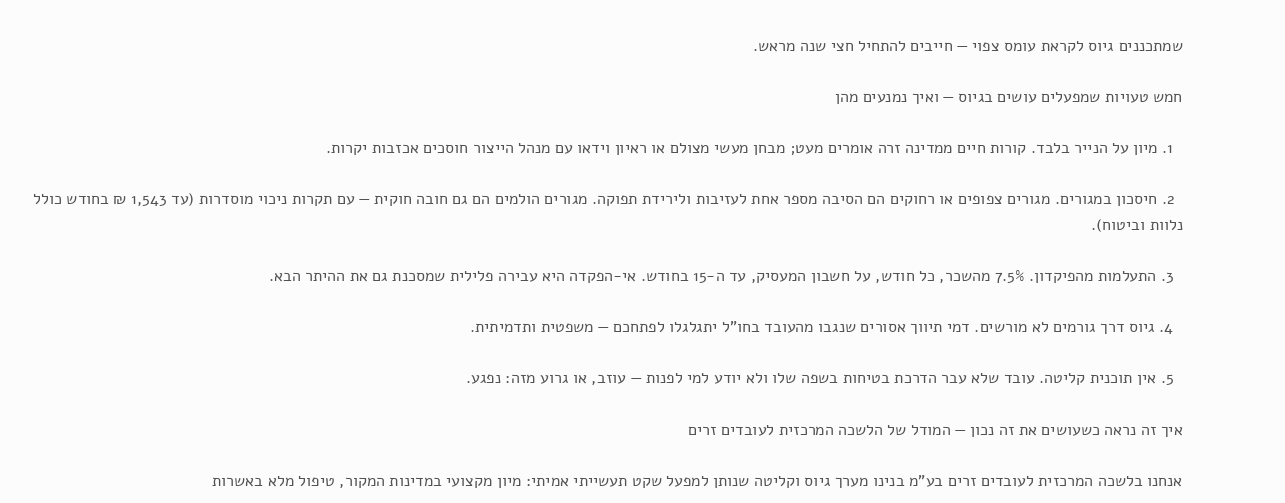שמתכננים גיוס לקראת עומס צפוי — חייבים להתחיל חצי שנה מראש.

חמש טעויות שמפעלים עושים בגיוס — ואיך נמנעים מהן

  1. מיון על הנייר בלבד. קורות חיים ממדינה זרה אומרים מעט; מבחן מעשי מצולם או ראיון וידאו עם מנהל הייצור חוסכים אכזבות יקרות.

  2. חיסכון במגורים. מגורים צפופים או רחוקים הם הסיבה מספר אחת לעזיבות ולירידת תפוקה. מגורים הולמים הם גם חובה חוקית — עם תקרות ניכוי מוסדרות (עד 1,543 ₪ בחודש כולל נלוות וביטוח).

  3. התעלמות מהפיקדון. 7.5% מהשכר, כל חודש, על חשבון המעסיק, עד ה-15 בחודש. אי-הפקדה היא עבירה פלילית שמסכנת גם את ההיתר הבא.

  4. גיוס דרך גורמים לא מורשים. דמי תיווך אסורים שנגבו מהעובד בחו"ל יתגלגלו לפתחכם — משפטית ותדמיתית.

  5. אין תוכנית קליטה. עובד שלא עבר הדרכת בטיחות בשפה שלו ולא יודע למי לפנות — עוזב, או גרוע מזה: נפגע.

איך זה נראה כשעושים את זה נכון — המודל של הלשכה המרכזית לעובדים זרים

אנחנו בלשכה המרכזית לעובדים זרים בע"מ בנינו מערך גיוס וקליטה שנותן למפעל שקט תעשייתי אמיתי: מיון מקצועי במדינות המקור, טיפול מלא באשרות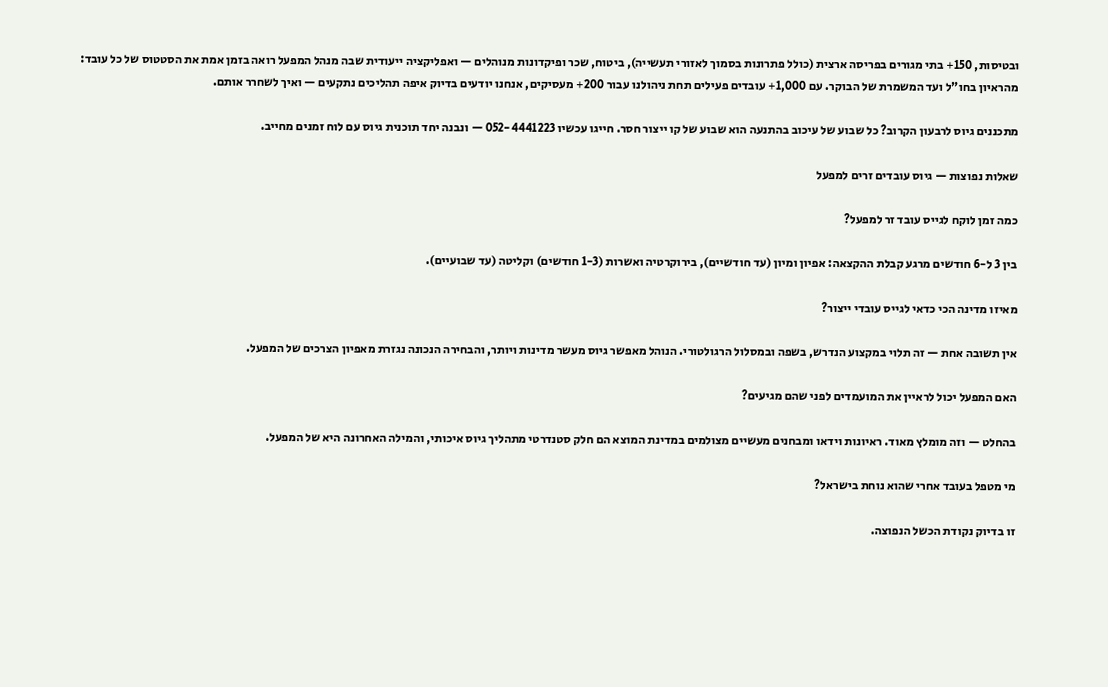ובטיסות, 150+ בתי מגורים בפריסה ארצית (כולל פתרונות בסמוך לאזורי תעשייה), ביטוח, שכר ופיקדונות מנוהלים — ואפליקציה ייעודית שבה מנהל המפעל רואה בזמן אמת את הסטטוס של כל עובד: מהראיון בחו"ל ועד המשמרת של הבוקר. עם 1,000+ עובדים פעילים תחת ניהולנו עבור 200+ מעסיקים, אנחנו יודעים בדיוק איפה תהליכים נתקעים — ואיך לשחרר אותם.

מתכננים גיוס לרבעון הקרוב? כל שבוע של עיכוב בהתנעה הוא שבוע של קו ייצור חסר. חייגו עכשיו 052-4441223 — ונבנה יחד תוכנית גיוס עם לוח זמנים מחייב.

שאלות נפוצות — גיוס עובדים זרים למפעל

כמה זמן לוקח לגייס עובד זר למפעל?

בין 3 ל-6 חודשים מרגע קבלת ההקצאה: אפיון ומיון (עד חודשיים), בירוקרטיה ואשרות (1-3 חודשים) וקליטה (עד שבועיים).

מאיזו מדינה הכי כדאי לגייס עובדי ייצור?

אין תשובה אחת — זה תלוי במקצוע הנדרש, בשפה ובמסלול הרגולטורי. הנוהל מאפשר גיוס מעשר מדינות ויותר, והבחירה הנכונה נגזרת מאפיון הצרכים של המפעל.

האם המפעל יכול לראיין את המועמדים לפני שהם מגיעים?

בהחלט — וזה מומלץ מאוד. ראיונות וידאו ומבחנים מעשיים מצולמים במדינת המוצא הם חלק סטנדרטי מתהליך גיוס איכותי, והמילה האחרונה היא של המפעל.

מי מטפל בעובד אחרי שהוא נוחת בישראל?

זו בדיוק נקודת הכשל הנפוצה.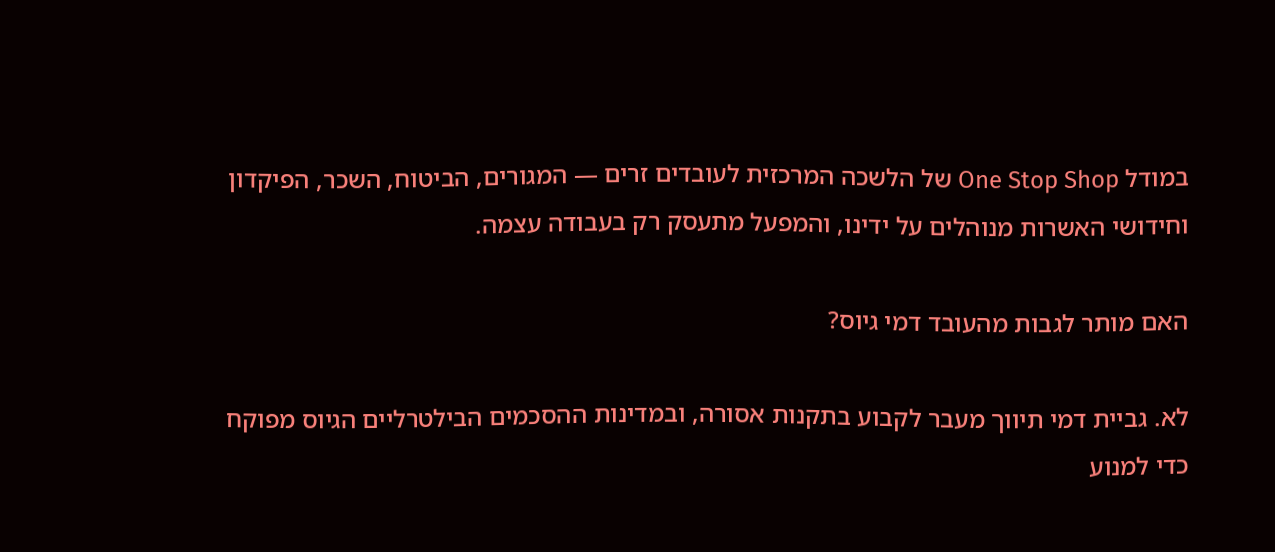במודל One Stop Shop של הלשכה המרכזית לעובדים זרים — המגורים, הביטוח, השכר, הפיקדון וחידושי האשרות מנוהלים על ידינו, והמפעל מתעסק רק בעבודה עצמה.

האם מותר לגבות מהעובד דמי גיוס?

לא. גביית דמי תיווך מעבר לקבוע בתקנות אסורה, ובמדינות ההסכמים הבילטרליים הגיוס מפוקח כדי למנוע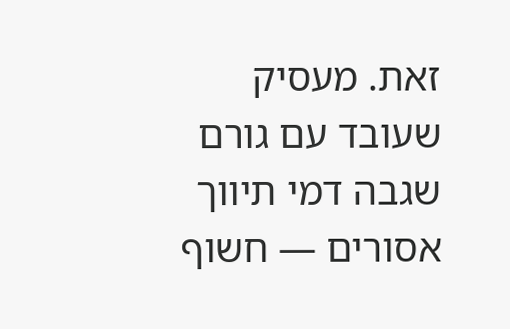זאת. מעסיק שעובד עם גורם שגבה דמי תיווך אסורים — חשוף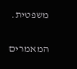משפטית.

המאמרים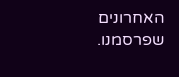האחרונים שפרסמנו.